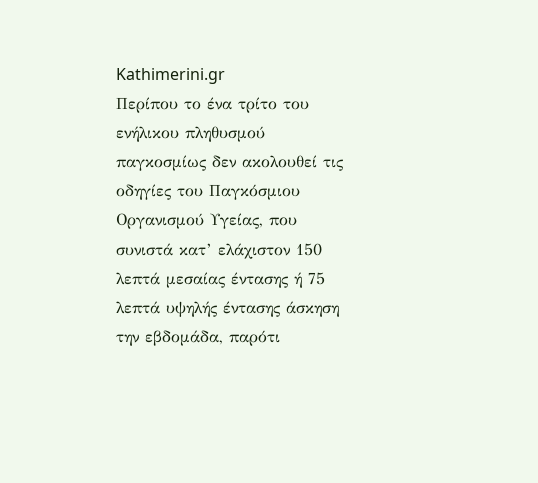Kathimerini.gr
Περίπου το ένα τρίτο του ενήλικου πληθυσμού παγκοσμίως δεν ακολουθεί τις οδηγίες του Παγκόσμιου Οργανισμού Υγείας, που συνιστά κατ’ ελάχιστον 150 λεπτά μεσαίας έντασης ή 75 λεπτά υψηλής έντασης άσκηση την εβδομάδα, παρότι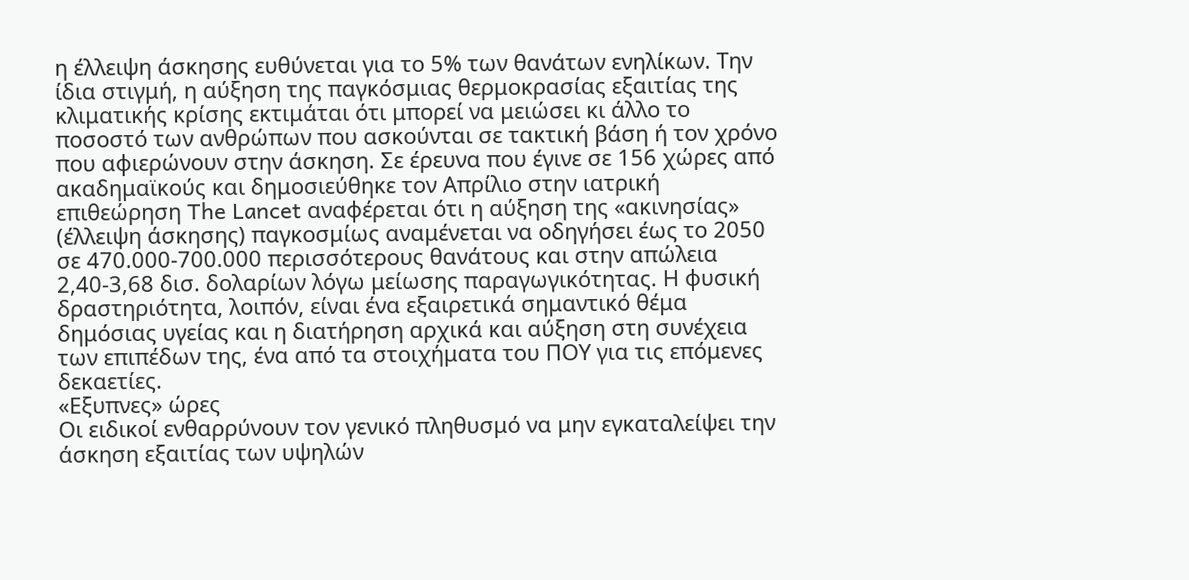η έλλειψη άσκησης ευθύνεται για το 5% των θανάτων ενηλίκων. Την ίδια στιγμή, η αύξηση της παγκόσμιας θερμοκρασίας εξαιτίας της κλιματικής κρίσης εκτιμάται ότι μπορεί να μειώσει κι άλλο το ποσοστό των ανθρώπων που ασκούνται σε τακτική βάση ή τον χρόνο που αφιερώνουν στην άσκηση. Σε έρευνα που έγινε σε 156 χώρες από ακαδημαϊκούς και δημοσιεύθηκε τον Απρίλιο στην ιατρική επιθεώρηση The Lancet αναφέρεται ότι η αύξηση της «ακινησίας» (έλλειψη άσκησης) παγκοσμίως αναμένεται να οδηγήσει έως το 2050 σε 470.000-700.000 περισσότερους θανάτους και στην απώλεια 2,40-3,68 δισ. δολαρίων λόγω μείωσης παραγωγικότητας. Η φυσική δραστηριότητα, λοιπόν, είναι ένα εξαιρετικά σημαντικό θέμα δημόσιας υγείας και η διατήρηση αρχικά και αύξηση στη συνέχεια των επιπέδων της, ένα από τα στοιχήματα του ΠΟΥ για τις επόμενες δεκαετίες.
«Εξυπνες» ώρες
Οι ειδικοί ενθαρρύνουν τον γενικό πληθυσμό να μην εγκαταλείψει την άσκηση εξαιτίας των υψηλών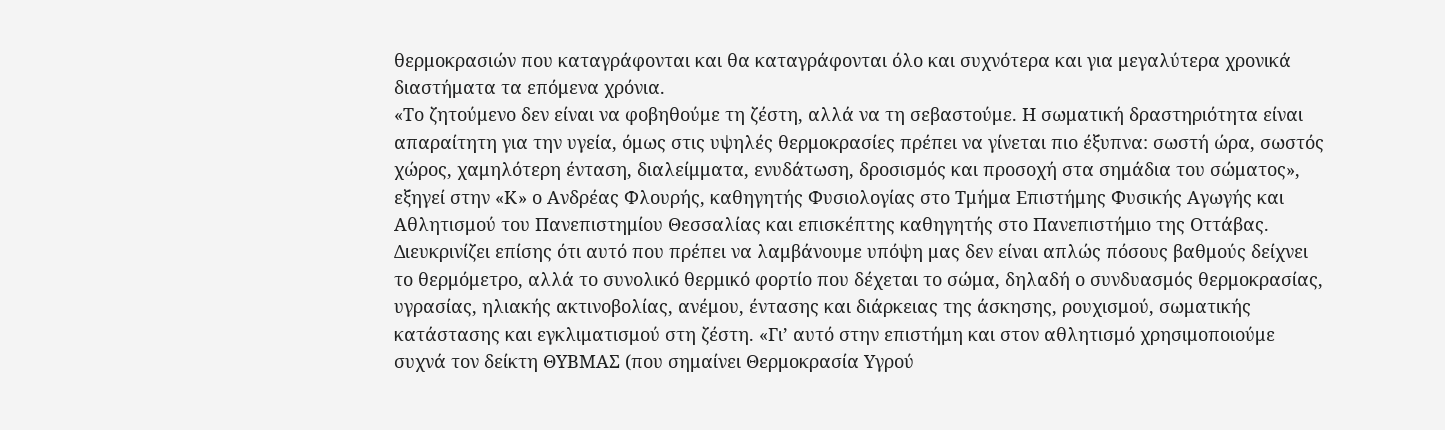θερμοκρασιών που καταγράφονται και θα καταγράφονται όλο και συχνότερα και για μεγαλύτερα χρονικά διαστήματα τα επόμενα χρόνια.
«Το ζητούμενο δεν είναι να φοβηθούμε τη ζέστη, αλλά να τη σεβαστούμε. Η σωματική δραστηριότητα είναι απαραίτητη για την υγεία, όμως στις υψηλές θερμοκρασίες πρέπει να γίνεται πιο έξυπνα: σωστή ώρα, σωστός χώρος, χαμηλότερη ένταση, διαλείμματα, ενυδάτωση, δροσισμός και προσοχή στα σημάδια του σώματος», εξηγεί στην «Κ» ο Ανδρέας Φλουρής, καθηγητής Φυσιολογίας στο Τμήμα Επιστήμης Φυσικής Αγωγής και Αθλητισμού του Πανεπιστημίου Θεσσαλίας και επισκέπτης καθηγητής στο Πανεπιστήμιο της Οττάβας. Διευκρινίζει επίσης ότι αυτό που πρέπει να λαμβάνουμε υπόψη μας δεν είναι απλώς πόσους βαθμούς δείχνει το θερμόμετρο, αλλά το συνολικό θερμικό φορτίο που δέχεται το σώμα, δηλαδή ο συνδυασμός θερμοκρασίας, υγρασίας, ηλιακής ακτινοβολίας, ανέμου, έντασης και διάρκειας της άσκησης, ρουχισμού, σωματικής κατάστασης και εγκλιματισμού στη ζέστη. «Γι’ αυτό στην επιστήμη και στον αθλητισμό χρησιμοποιούμε συχνά τον δείκτη ΘΥΒΜΑΣ (που σημαίνει Θερμοκρασία Υγρού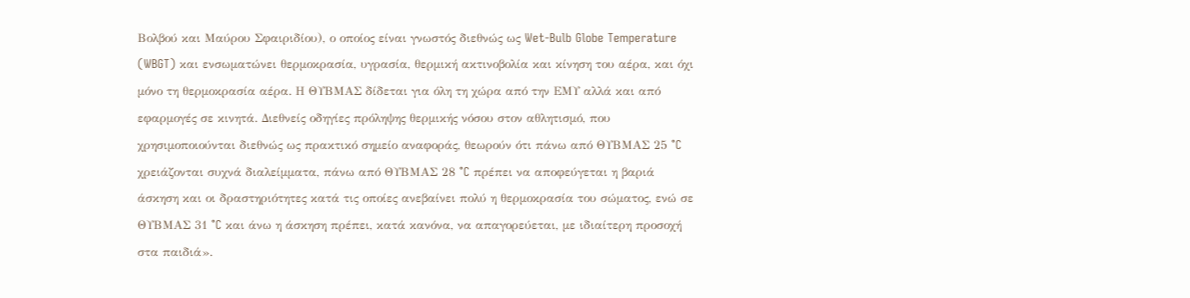Βολβού και Μαύρου Σφαιριδίου), ο οποίος είναι γνωστός διεθνώς ως Wet-Bulb Globe Temperature (WBGT) και ενσωματώνει θερμοκρασία, υγρασία, θερμική ακτινοβολία και κίνηση του αέρα, και όχι μόνο τη θερμοκρασία αέρα. Η ΘΥΒΜΑΣ δίδεται για όλη τη χώρα από την ΕΜΥ αλλά και από εφαρμογές σε κινητά. Διεθνείς οδηγίες πρόληψης θερμικής νόσου στον αθλητισμό, που χρησιμοποιούνται διεθνώς ως πρακτικό σημείο αναφοράς, θεωρούν ότι πάνω από ΘΥΒΜΑΣ 25 °C χρειάζονται συχνά διαλείμματα, πάνω από ΘΥΒΜΑΣ 28 °C πρέπει να αποφεύγεται η βαριά άσκηση και οι δραστηριότητες κατά τις οποίες ανεβαίνει πολύ η θερμοκρασία του σώματος, ενώ σε ΘΥΒΜΑΣ 31 °C και άνω η άσκηση πρέπει, κατά κανόνα, να απαγορεύεται, με ιδιαίτερη προσοχή στα παιδιά».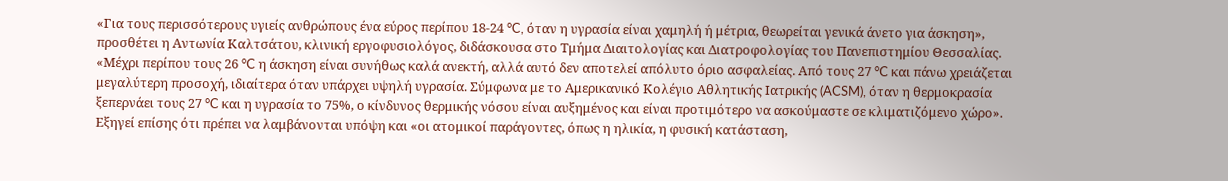«Για τους περισσότερους υγιείς ανθρώπους ένα εύρος περίπου 18-24 °C, όταν η υγρασία είναι χαμηλή ή μέτρια, θεωρείται γενικά άνετο για άσκηση», προσθέτει η Αντωνία Καλτσάτου, κλινική εργοφυσιολόγος, διδάσκουσα στο Τμήμα Διαιτολογίας και Διατροφολογίας του Πανεπιστημίου Θεσσαλίας. «Μέχρι περίπου τους 26 °C η άσκηση είναι συνήθως καλά ανεκτή, αλλά αυτό δεν αποτελεί απόλυτο όριο ασφαλείας. Από τους 27 °C και πάνω χρειάζεται μεγαλύτερη προσοχή, ιδιαίτερα όταν υπάρχει υψηλή υγρασία. Σύμφωνα με το Αμερικανικό Κολέγιο Αθλητικής Ιατρικής (ACSM), όταν η θερμοκρασία ξεπερνάει τους 27 °C και η υγρασία το 75%, ο κίνδυνος θερμικής νόσου είναι αυξημένος και είναι προτιμότερο να ασκούμαστε σε κλιματιζόμενο χώρο». Εξηγεί επίσης ότι πρέπει να λαμβάνονται υπόψη και «οι ατομικοί παράγοντες, όπως η ηλικία, η φυσική κατάσταση,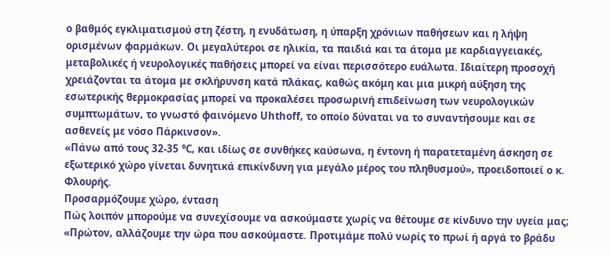ο βαθμός εγκλιματισμού στη ζέστη, η ενυδάτωση, η ύπαρξη χρόνιων παθήσεων και η λήψη ορισμένων φαρμάκων. Οι μεγαλύτεροι σε ηλικία, τα παιδιά και τα άτομα με καρδιαγγειακές, μεταβολικές ή νευρολογικές παθήσεις μπορεί να είναι περισσότερο ευάλωτα. Ιδιαίτερη προσοχή χρειάζονται τα άτομα με σκλήρυνση κατά πλάκας, καθώς ακόμη και μια μικρή αύξηση της εσωτερικής θερμοκρασίας μπορεί να προκαλέσει προσωρινή επιδείνωση των νευρολογικών συμπτωμάτων, το γνωστό φαινόμενο Uhthoff, το οποίο δύναται να το συναντήσουμε και σε ασθενείς με νόσο Πάρκινσον».
«Πάνω από τους 32-35 °C, και ιδίως σε συνθήκες καύσωνα, η έντονη ή παρατεταμένη άσκηση σε εξωτερικό χώρο γίνεται δυνητικά επικίνδυνη για μεγάλο μέρος του πληθυσμού», προειδοποιεί ο κ. Φλουρής.
Προσαρμόζουμε χώρο, ένταση
Πώς λοιπόν μπορούμε να συνεχίσουμε να ασκούμαστε χωρίς να θέτουμε σε κίνδυνο την υγεία μας; «Πρώτον, αλλάζουμε την ώρα που ασκούμαστε. Προτιμάμε πολύ νωρίς το πρωί ή αργά το βράδυ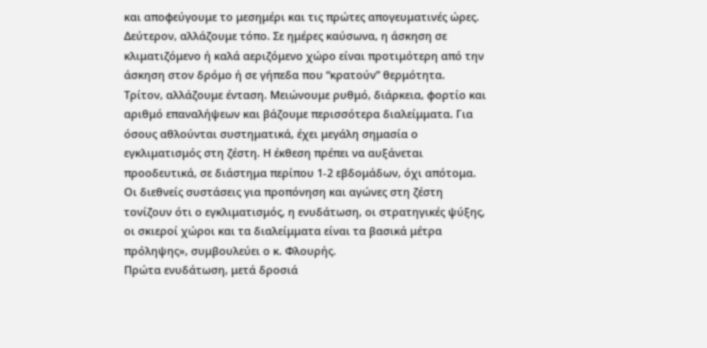και αποφεύγουμε το μεσημέρι και τις πρώτες απογευματινές ώρες. Δεύτερον, αλλάζουμε τόπο. Σε ημέρες καύσωνα, η άσκηση σε κλιματιζόμενο ή καλά αεριζόμενο χώρο είναι προτιμότερη από την άσκηση στον δρόμο ή σε γήπεδα που “κρατούν” θερμότητα. Τρίτον, αλλάζουμε ένταση. Μειώνουμε ρυθμό, διάρκεια, φορτίο και αριθμό επαναλήψεων και βάζουμε περισσότερα διαλείμματα. Για όσους αθλούνται συστηματικά, έχει μεγάλη σημασία ο εγκλιματισμός στη ζέστη. Η έκθεση πρέπει να αυξάνεται προοδευτικά, σε διάστημα περίπου 1-2 εβδομάδων, όχι απότομα. Οι διεθνείς συστάσεις για προπόνηση και αγώνες στη ζέστη τονίζουν ότι ο εγκλιματισμός, η ενυδάτωση, οι στρατηγικές ψύξης, οι σκιεροί χώροι και τα διαλείμματα είναι τα βασικά μέτρα πρόληψης», συμβουλεύει ο κ. Φλουρής.
Πρώτα ενυδάτωση, μετά δροσιά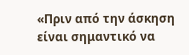«Πριν από την άσκηση είναι σημαντικό να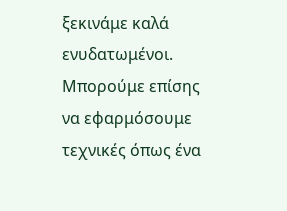ξεκινάμε καλά ενυδατωμένοι. Μπορούμε επίσης να εφαρμόσουμε τεχνικές όπως ένα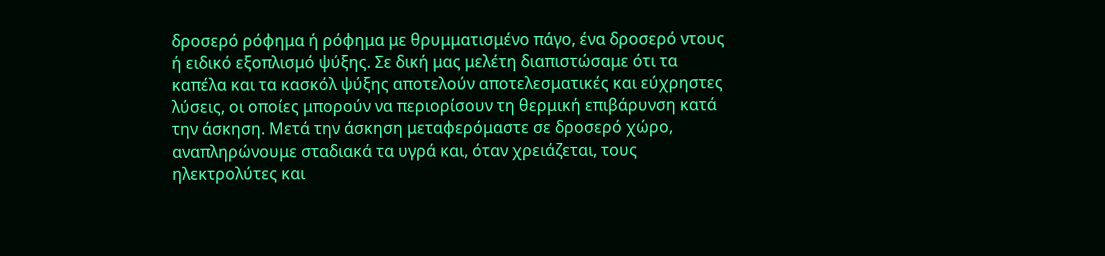δροσερό ρόφημα ή ρόφημα με θρυμματισμένο πάγο, ένα δροσερό ντους ή ειδικό εξοπλισμό ψύξης. Σε δική μας μελέτη διαπιστώσαμε ότι τα καπέλα και τα κασκόλ ψύξης αποτελούν αποτελεσματικές και εύχρηστες λύσεις, οι οποίες μπορούν να περιορίσουν τη θερμική επιβάρυνση κατά την άσκηση. Μετά την άσκηση μεταφερόμαστε σε δροσερό χώρο, αναπληρώνουμε σταδιακά τα υγρά και, όταν χρειάζεται, τους ηλεκτρολύτες και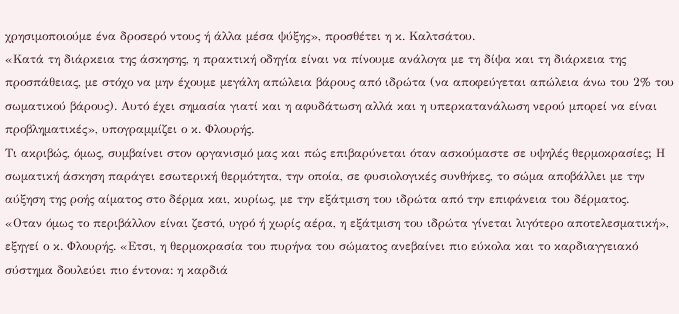χρησιμοποιούμε ένα δροσερό ντους ή άλλα μέσα ψύξης», προσθέτει η κ. Καλτσάτου.
«Κατά τη διάρκεια της άσκησης, η πρακτική οδηγία είναι να πίνουμε ανάλογα με τη δίψα και τη διάρκεια της προσπάθειας, με στόχο να μην έχουμε μεγάλη απώλεια βάρους από ιδρώτα (να αποφεύγεται απώλεια άνω του 2% του σωματικού βάρους). Αυτό έχει σημασία γιατί και η αφυδάτωση αλλά και η υπερκατανάλωση νερού μπορεί να είναι προβληματικές», υπογραμμίζει ο κ. Φλουρής.
Τι ακριβώς, όμως, συμβαίνει στον οργανισμό μας και πώς επιβαρύνεται όταν ασκούμαστε σε υψηλές θερμοκρασίες; Η σωματική άσκηση παράγει εσωτερική θερμότητα, την οποία, σε φυσιολογικές συνθήκες, το σώμα αποβάλλει με την αύξηση της ροής αίματος στο δέρμα και, κυρίως, με την εξάτμιση του ιδρώτα από την επιφάνεια του δέρματος.
«Οταν όμως το περιβάλλον είναι ζεστό, υγρό ή χωρίς αέρα, η εξάτμιση του ιδρώτα γίνεται λιγότερο αποτελεσματική», εξηγεί ο κ. Φλουρής. «Ετσι, η θερμοκρασία του πυρήνα του σώματος ανεβαίνει πιο εύκολα και το καρδιαγγειακό σύστημα δουλεύει πιο έντονα: η καρδιά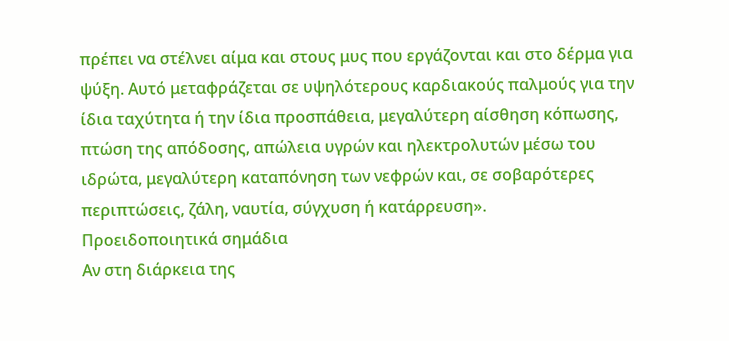πρέπει να στέλνει αίμα και στους μυς που εργάζονται και στο δέρμα για ψύξη. Αυτό μεταφράζεται σε υψηλότερους καρδιακούς παλμούς για την ίδια ταχύτητα ή την ίδια προσπάθεια, μεγαλύτερη αίσθηση κόπωσης, πτώση της απόδοσης, απώλεια υγρών και ηλεκτρολυτών μέσω του ιδρώτα, μεγαλύτερη καταπόνηση των νεφρών και, σε σοβαρότερες περιπτώσεις, ζάλη, ναυτία, σύγχυση ή κατάρρευση».
Προειδοποιητικά σημάδια
Αν στη διάρκεια της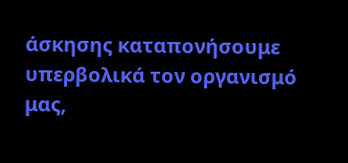άσκησης καταπονήσουμε υπερβολικά τον οργανισμό μας,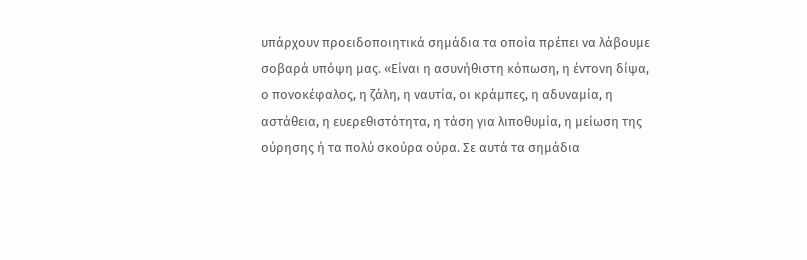υπάρχουν προειδοποιητικά σημάδια τα οποία πρέπει να λάβουμε σοβαρά υπόψη μας. «Είναι η ασυνήθιστη κόπωση, η έντονη δίψα, ο πονοκέφαλος, η ζάλη, η ναυτία, οι κράμπες, η αδυναμία, η αστάθεια, η ευερεθιστότητα, η τάση για λιποθυμία, η μείωση της ούρησης ή τα πολύ σκούρα ούρα. Σε αυτά τα σημάδια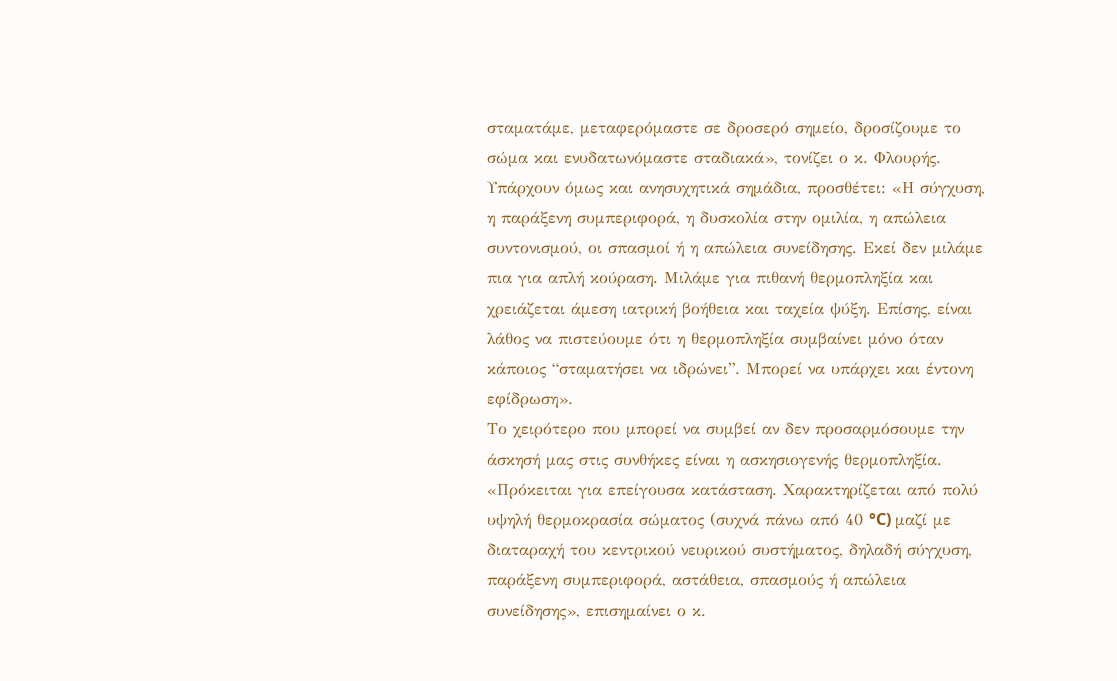σταματάμε, μεταφερόμαστε σε δροσερό σημείο, δροσίζουμε το σώμα και ενυδατωνόμαστε σταδιακά», τονίζει ο κ. Φλουρής. Υπάρχουν όμως και ανησυχητικά σημάδια, προσθέτει: «Η σύγχυση, η παράξενη συμπεριφορά, η δυσκολία στην ομιλία, η απώλεια συντονισμού, οι σπασμοί ή η απώλεια συνείδησης. Εκεί δεν μιλάμε πια για απλή κούραση. Μιλάμε για πιθανή θερμοπληξία και χρειάζεται άμεση ιατρική βοήθεια και ταχεία ψύξη. Επίσης, είναι λάθος να πιστεύουμε ότι η θερμοπληξία συμβαίνει μόνο όταν κάποιος “σταματήσει να ιδρώνει”. Μπορεί να υπάρχει και έντονη εφίδρωση».
Το χειρότερο που μπορεί να συμβεί αν δεν προσαρμόσουμε την άσκησή μας στις συνθήκες είναι η ασκησιογενής θερμοπληξία. «Πρόκειται για επείγουσα κατάσταση. Χαρακτηρίζεται από πολύ υψηλή θερμοκρασία σώματος (συχνά πάνω από 40 °C) μαζί με διαταραχή του κεντρικού νευρικού συστήματος, δηλαδή σύγχυση, παράξενη συμπεριφορά, αστάθεια, σπασμούς ή απώλεια συνείδησης», επισημαίνει ο κ.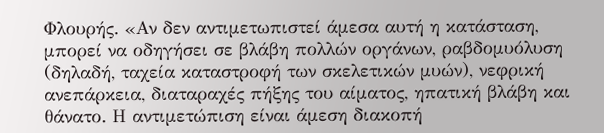Φλουρής. «Αν δεν αντιμετωπιστεί άμεσα αυτή η κατάσταση, μπορεί να οδηγήσει σε βλάβη πολλών οργάνων, ραβδομυόλυση (δηλαδή, ταχεία καταστροφή των σκελετικών μυών), νεφρική ανεπάρκεια, διαταραχές πήξης του αίματος, ηπατική βλάβη και θάνατο. Η αντιμετώπιση είναι άμεση διακοπή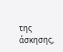της άσκησης,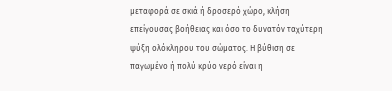μεταφορά σε σκιά ή δροσερό χώρο, κλήση επείγουσας βοήθειας και όσο το δυνατόν ταχύτερη ψύξη ολόκληρου του σώματος. Η βύθιση σε παγωμένο ή πολύ κρύο νερό είναι η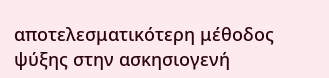αποτελεσματικότερη μέθοδος ψύξης στην ασκησιογενή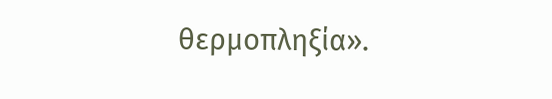θερμοπληξία».